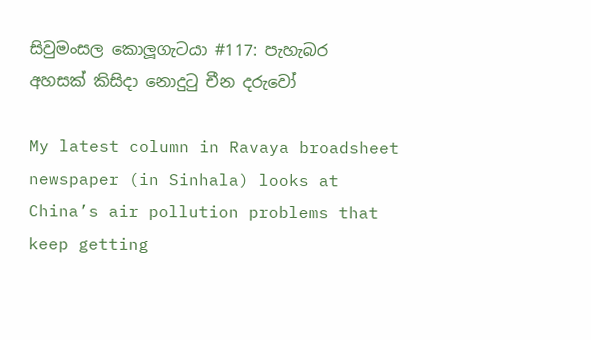සිවුමංසල කොලූගැටයා #117: පැහැබර අහසක් කිසිදා නොදුටු චීන දරුවෝ

My latest column in Ravaya broadsheet newspaper (in Sinhala) looks at China’s air pollution problems that keep getting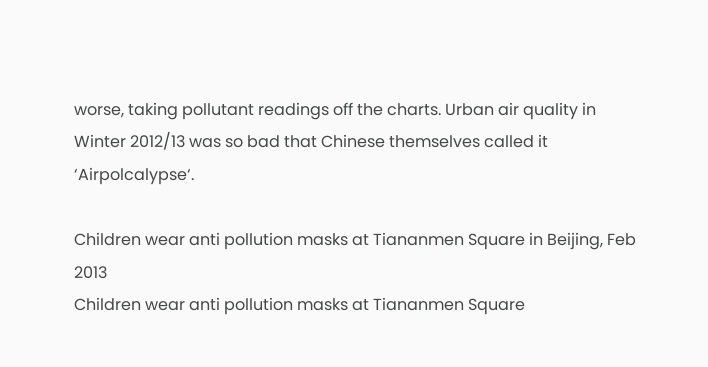worse, taking pollutant readings off the charts. Urban air quality in Winter 2012/13 was so bad that Chinese themselves called it ‘Airpolcalypse‘.

Children wear anti pollution masks at Tiananmen Square in Beijing, Feb 2013
Children wear anti pollution masks at Tiananmen Square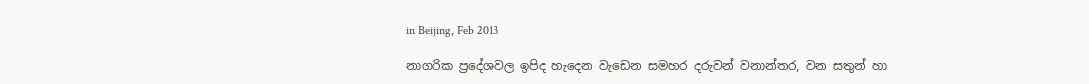in Beijing, Feb 2013

නාගරික ප්‍රදේශවල ඉපිද හැදෙන වැඩෙන සමහර දරුවන් වනාන්තර, වන සතුන් හා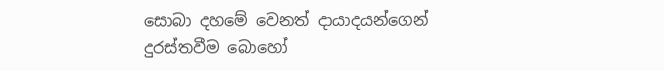සොබා දහමේ වෙනත් දායාදයන්ගෙන් දුරස්තවීම බොහෝ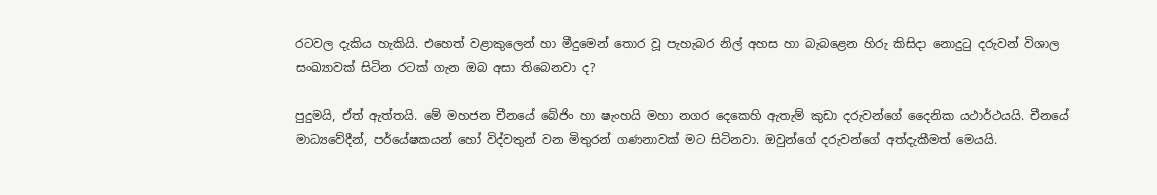රටවල දැකිය හැකියි. එහෙත් වළාකුලෙන් හා මීදුමෙන් තොර වූ පැහැබර නිල් අහස හා බැබළෙන හිරු කිසිදා නොදුටු දරුවන් විශාල සංඛ්‍යාවක් සිටින රටක් ගැන ඔබ අසා තිබෙනවා ද?

පුදුමයි, ඒත් ඇත්තයි. මේ මහජන චීනයේ බේජිං හා ෂැංහයි මහා නගර දෙකෙහි ඇතැම් කුඩා දරුවන්ගේ දෛනික යථාර්ථයයි. චීනයේ මාධ්‍යවේදීන්, පර්යේෂකයන් හෝ විද්වතුන් වන මිතුරන් ගණනාවක් මට සිටිනවා. ඔවුන්ගේ දරුවන්ගේ අත්දැකීමත් මෙයයි.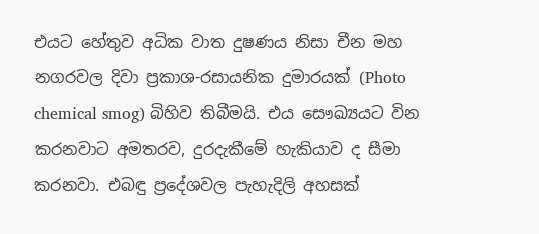එයට හේතුව අධික වාත දුෂණය නිසා චීන මහ නගරවල දිවා ප්‍රකාශ-රසායනික දුමාරයක් (Photo chemical smog) බිහිව තිබීමයි. එය සෞඛ්‍යයට වින කරනවාට අමතරව, දුරදැකීමේ හැකියාව ද සීමා කරනවා. එබඳු ප්‍රදේශවල පැහැදිලි අහසක්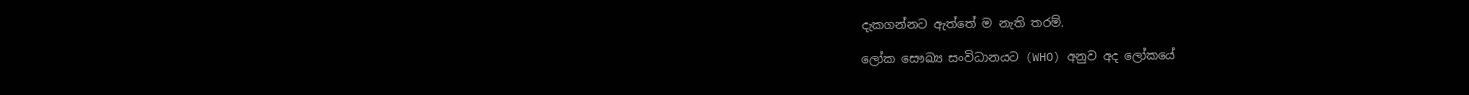දැකගන්නට ඇත්තේ ම නැති තරම්.

ලෝක සෞඛ්‍ය සංවිධානයට (WHO) අනුව අද ලෝකයේ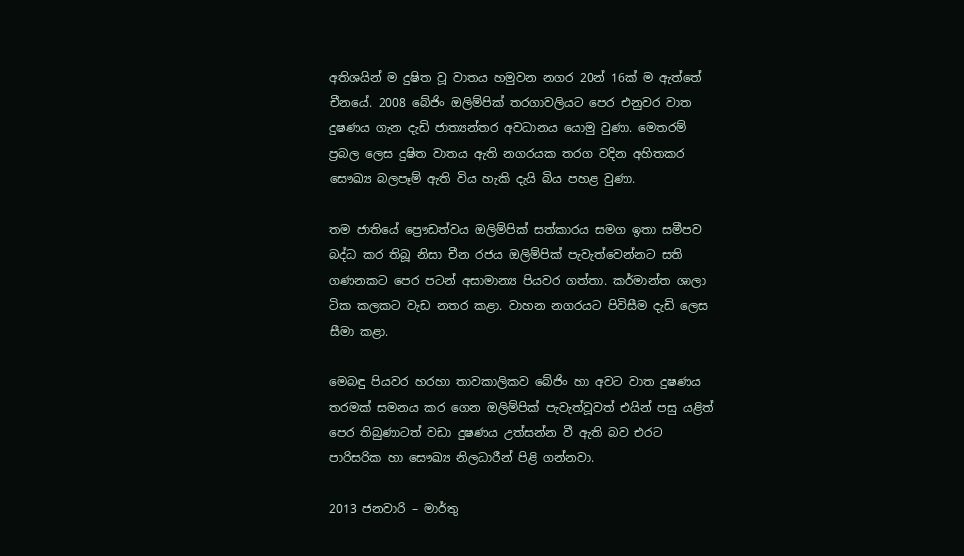අතිශයින් ම දුෂිත වූ වාතය හමුවන නගර 20න් 16ක් ම ඇත්තේ චීනයේ. 2008 බේජිං ඔලිම්පික් තරගාවලියට පෙර එනුවර වාත දුෂණය ගැන දැඩි ජාත්‍යන්තර අවධානය යොමු වුණා. මෙතරම් ප්‍රබල ලෙස දුෂිත වාතය ඇති නගරයක තරග වදින අහිතකර සෞඛ්‍ය බලපෑම් ඇති විය හැකි දැයි බිය පහළ වුණා.

තම ජාතියේ ප්‍රෞඩත්වය ඔලිම්පික් සත්කාරය සමග ඉතා සමීපව බද්ධ කර තිබූ නිසා චීන රජය ඔලිම්පික් පැවැත්වෙන්නට සති ගණනකට පෙර පටන් අසාමාන්‍ය පියවර ගත්තා. කර්මාන්ත ශාලා ටික කලකට වැඩ නතර කළා. වාහන නගරයට පිවිසීම දැඩි ලෙස සීමා කළා.

මෙබඳු පියවර හරහා තාවකාලිකව බේජිං හා අවට වාත දුෂණය තරමක් සමනය කර ගෙන ඔලිම්පික් පැවැත්වූවත් එයින් පසු යළිත් පෙර තිබුණාටත් වඩා දුෂණය උත්සන්න වී ඇති බව එරට පාරිසරික හා සෞඛ්‍ය නිලධාරීන් පිළි ගන්නවා.

2013 ජනවාරි – මාර්තු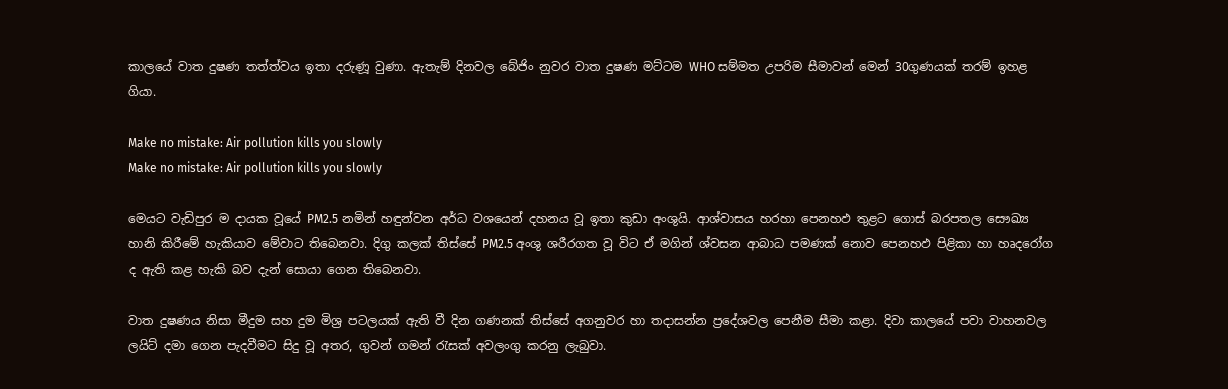කාලයේ වාත දුෂණ තත්ත්වය ඉතා දරුණූ වුණා. ඇතැම් දිනවල බේජිං නුවර වාත දුෂණ මට්ටම WHO සම්මත උපරිම සීමාවන් මෙන් 30ගුණයක් තරම් ඉහළ ගියා.

Make no mistake: Air pollution kills you slowly
Make no mistake: Air pollution kills you slowly

මෙයට වැඩිපුර ම දායක වූයේ PM2.5 නමින් හඳුන්වන අර්ධ වශයෙන් දහනය වූ ඉතා කුඩා අංශුයි. ආශ්වාසය හරහා පෙනහඵ තුළට ගොස් බරපතල සෞඛ්‍ය හානි කිරීමේ හැකියාව මේවාට තිබෙනවා. දිගු කලක් තිස්සේ PM2.5 අංශු ශරීරගත වූ විට ඒ මගින් ශ්වසන ආබාධ පමණක් නොව පෙනහඵ පිළිකා හා හෘදරෝග ද ඇති කළ හැකි බව දැන් සොයා ගෙන තිබෙනවා.

වාත දුෂණය නිසා මීදුම සහ දුම මිශ්‍ර පටලයක් ඇති වී දින ගණනක් තිස්සේ අගනුවර හා තදාසන්න ප්‍රදේශවල පෙනීම සීමා කළා. දිවා කාලයේ පවා වාහනවල ලයිට් දමා ගෙන පැදවීමට සිදු වූ අතර, ගුවන් ගමන් රැසක් අවලංගු කරනු ලැබුවා.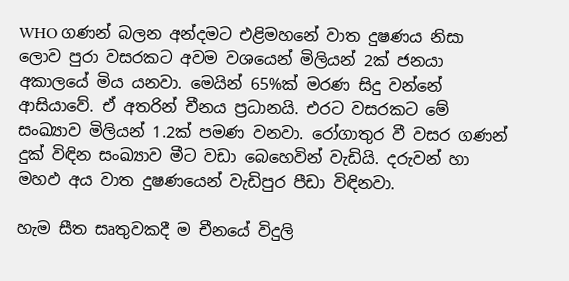WHO ගණන් බලන අන්දමට එළිමහනේ වාත දුෂණය නිසා ලොව පුරා වසරකට අවම වශයෙන් මිලියන් 2ක් ජනයා අකාලයේ මිය යනවා. මෙයින් 65%ක් මරණ සිදු වන්නේ ආසියාවේ. ඒ අතරින් චීනය ප්‍රධානයි. එරට වසරකට මේ සංඛ්‍යාව මිලියන් 1.2ක් පමණ වනවා. රෝගාතුර වී වසර ගණන් දුක් විඳින සංඛ්‍යාව මීට වඩා බෙහෙවින් වැඩියි. දරුවන් හා මහඵ අය වාත දුෂණයෙන් වැඩිපුර පීඩා විඳිනවා.

හැම සීත සෘතුවකදී ම චීනයේ විදුලි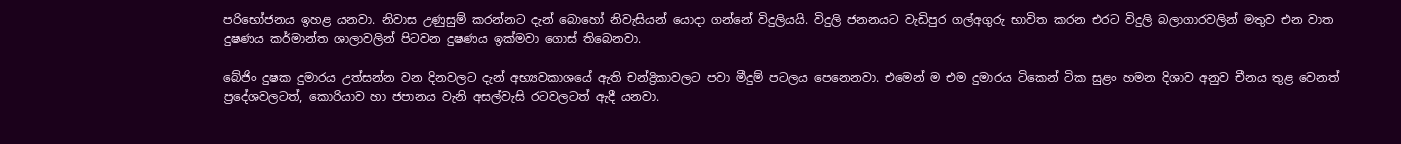පරිභෝජනය ඉහළ යනවා. නිවාස උණුසුම් කරන්නට දැන් බොහෝ නිවැසියන් යොදා ගන්නේ විදුලියයි. විදුලි ජනනයට වැඩිපුර ගල්අගුරු භාවිත කරන එරට විදුලි බලාගාරවලින් මතුව එන වාත දුෂණය කර්මාන්ත ශාලාවලින් පිටවන දුෂණය ඉක්මවා ගොස් තිබෙනවා.

බේජිං දුෂක දුමාරය උත්සන්න වන දිනවලට දැන් අභ්‍යවකාශයේ ඇති චන්ද්‍රිකාවලට පවා මීදුම් පටලය පෙනෙනවා. එමෙන් ම එම දුමාරය ටිකෙන් ටික සුළං හමන දිශාව අනුව චීනය තුළ වෙනත් ප්‍රදේශවලටත්, කොරියාව හා ජපානය වැනි අසල්වැසි රටවලටත් ඇදී යනවා.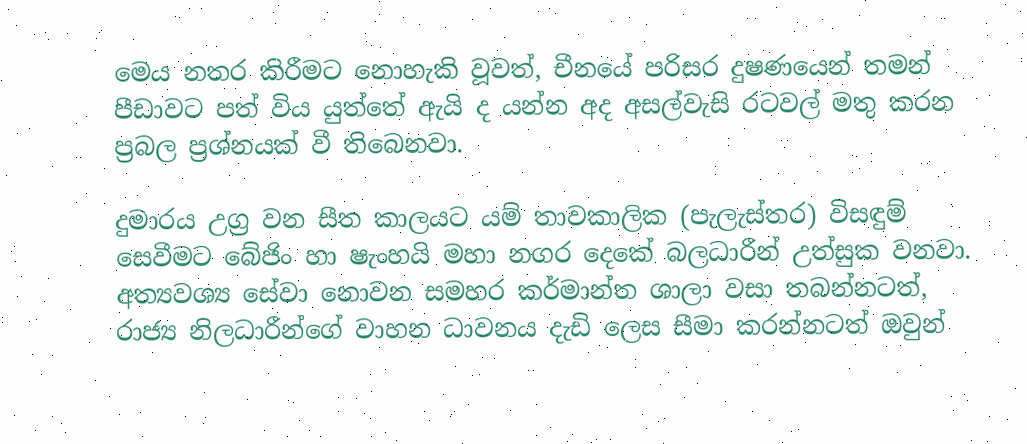මෙය නතර කිරීමට නොහැකි වූවත්, චීනයේ පරිසර දුෂණයෙන් තමන් පීඩාවට පත් විය යුත්තේ ඇයි ද යන්න අද අසල්වැසි රටවල් මතු කරන ප්‍රබල ප්‍රශ්නයක් වී තිබෙනවා.

දුමාරය උග්‍ර වන සීත කාලයට යම් තාවකාලික (පැලැස්තර) විසඳුම් සෙවීමට බේජිං හා ෂැංහයි මහා නගර දෙකේ බලධාරීන් උත්සුක වනවා. අත්‍යවශ්‍ය සේවා නොවන සමහර කර්මාන්ත ශාලා වසා තබන්නටත්, රාජ්‍ය නිලධාරීන්ගේ වාහන ධාවනය දැඩි ලෙස සීමා කරන්නටත් ඔවුන්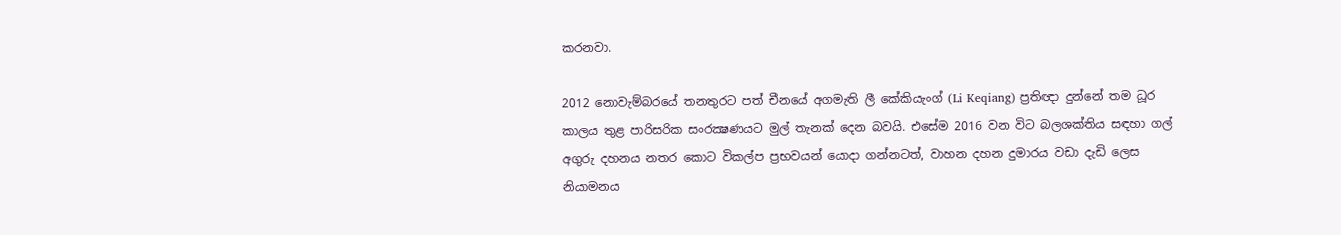කරනවා.

2012 නොවැම්බරයේ තනතුරට පත් චීනයේ අගමැති ලී කේකියැංග් (Li Keqiang) ප්‍රතිඥා දුන්නේ තම ධූර කාලය තුළ පාරිසරික සංරක්‍ෂණයට මුල් තැනක් දෙන බවයි. එසේම 2016 වන විට බලශක්තිය සඳහා ගල් අගුරු දහනය නතර කොට විකල්ප ප්‍රභවයන් යොදා ගන්නටත්, වාහන දහන දුමාරය වඩා දැඩි ලෙස නියාමනය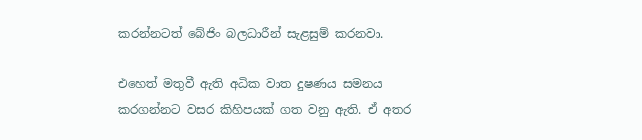කරන්නටත් බේජිං බලධාරීන් සැළසුම් කරනවා.

එහෙත් මතුවී ඇති අධික වාත දුෂණය සමනය කරගන්නට වසර කිහිපයක් ගත වනු ඇති. ඒ අතර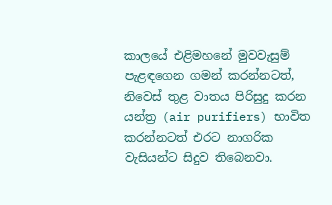කාලයේ එළිමහනේ මුවවැසුම් පැළඳගෙන ගමන් කරන්නටත්, නිවෙස් තුළ වාතය පිරිසුදු කරන යන්ත්‍ර (air purifiers) භාවිත කරන්නටත් එරට නාගරික වැසියන්ට සිදුව තිබෙනවා.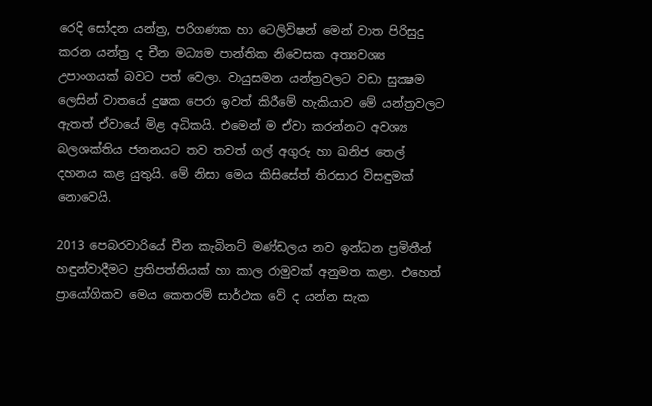රෙදි සෝදන යන්ත්‍ර, පරිගණක හා ටෙලිවිෂන් මෙන් වාත පිරිසුදු කරන යන්ත්‍ර ද චීන මධ්‍යම පාන්තික නිවෙසක අත්‍යවශ්‍ය උපාංගයක් බවට පත් වෙලා. වායුසමන යන්ත්‍රවලට වඩා සුක්‍ෂම ලෙසින් වාතයේ දුෂක පෙරා ඉවත් කිරීමේ හැකියාව මේ යන්ත්‍රවලට ඇතත් ඒවායේ මිළ අධිකයි. එමෙන් ම ඒවා කරන්නට අවශ්‍ය බලශක්තිය ජනනයට තව තවත් ගල් අගුරු හා ඛනිජ තෙල් දහනය කළ යුතුයි. මේ නිසා මෙය කිසිසේත් තිරසාර විසඳුමක් නොවෙයි.

2013 පෙබරවාරියේ චීන කැබිනට් මණ්ඩලය නව ඉන්ධන ප්‍රමිතීන් හඳුන්වාදීමට ප්‍රතිපත්තියක් හා කාල රාමුවක් අනුමත කළා. එහෙත් ප්‍රායෝගිකව මෙය කෙතරම් සාර්ථක වේ ද යන්න සැක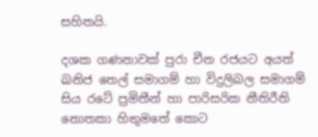සහිතයි.

දශක ගණනාවක් පුරා චීන රජයට අයත් ඛනිජ තෙල් සමාගම් හා විදුලිබල සමාගම් සිය රටේ ප්‍රමිතීන් හා පාරිසරික නීතිරීති නොතකා හිතුමතේ කොට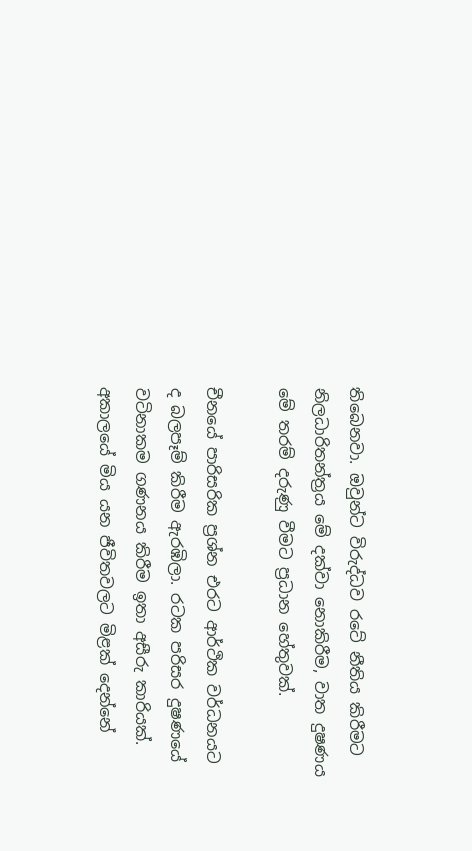තිබෙනවා. ඔවුන්ට විරුද්ධව රටේ නීතිය කිරීමට නිලධාරිතන්ත්‍රය මේ දක්වා නොකිරීම, වාත දුෂණය මේ තරම් දරුණු වීමට ප්‍රධාන හේතුවක්.

චීනයේ පාරිසරික ප්‍රශ්න එරට ආර්ථික වර්ධනයට ද බලපෑම් කිරීම ඇරඹිලා. රටක පරිසර දුෂණයේ වටිනාකම ගණනය කිරීම ඉතා අසීරු කාරියක්. අකාලයේ මිය යන ජීවිතවලට මිළක් දෙන්නේ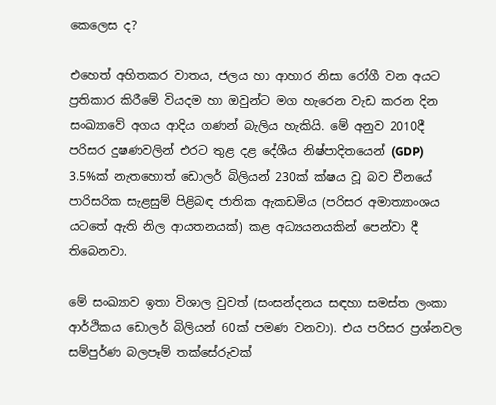කෙලෙස ද?

එහෙත් අහිතකර වාතය, ජලය හා ආහාර නිසා රෝගී වන අයට ප්‍රතිකාර කිරීමේ වියදම හා ඔවුන්ට මග හැරෙන වැඩ කරන දින සංඛ්‍යාවේ අගය ආදිය ගණන් බැලිය හැකියි. මේ අනුව 2010දී පරිසර දුෂණවලින් එරට තුළ දළ දේශීය නිෂ්පාදිතයෙන් (GDP) 3.5%ක් නැතහොත් ඩොලර් බිලියන් 230ක් ක්ෂය වූ බව චීනයේ පාරිසරික සැළසුම් පිළිබඳ ජාතික ඇකඩමිය (පරිසර අමාත්‍යාංශය යටතේ ඇති නිල ආයතනයක්) කළ අධ්‍යයනයකින් පෙන්වා දී තිබෙනවා.

මේ සංඛ්‍යාව ඉතා විශාල වුවත් (සංසන්දනය සඳහා සමස්ත ලංකා ආර්ථිකය ඩොලර් බිලියන් 60ක් පමණ වනවා). එය පරිසර ප්‍රශ්නවල සම්පුර්ණ බලපෑම් තක්සේරුවක්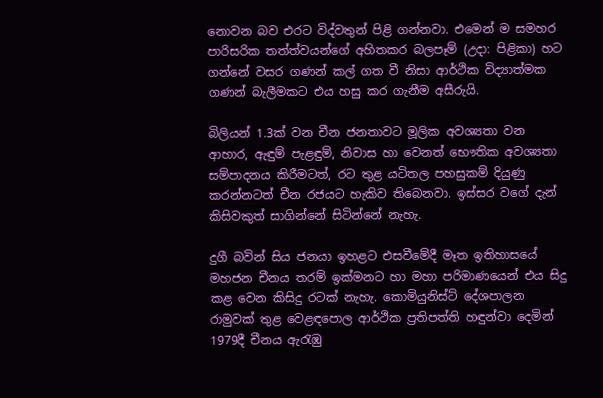නොවන බව එරට විද්වතුන් පිළි ගන්නවා. එමෙන් ම සමහර පාරිසරික තත්ත්වයන්ගේ අහිතකර බලපෑම් (උදා: පිළිකා) හට ගන්නේ වසර ගණන් කල් ගත වී නිසා ආර්ථික විද්‍යාත්මක ගණන් බැලීමකට එය හසු කර ගැනීම අසීරුයි.

බිලියන් 1.3ක් වන චීන ජනතාවට මූලික අවශ්‍යතා වන ආහාර, ඇඳුම් පැළඳුම්, නිවාස හා වෙනත් භෞතික අවශ්‍යතා සම්පාදනය කිරීමටත්, රට තුළ යටිතල පහසුකම් දියුණු කරන්නටත් චීන රජයට හැකිව තිබෙනවා. ඉස්සර වගේ දැන් කිසිවකුත් සාගින්නේ සිටින්නේ නැහැ.

දුගී බවින් සිය ජනයා ඉහළට එසවීමේදී මෑත ඉතිහාසයේ මහජන චීනය තරම් ඉක්මනට හා මහා පරිමාණයෙන් එය සිදු කළ වෙන කිසිදු රටක් නැහැ. කොමියුනිස්ට් දේශපාලන රාමුවක් තුළ වෙළඳපොල ආර්ථික ප්‍රතිපත්ති හඳුන්වා දෙමින් 1979දී චීනය ඇරැඹු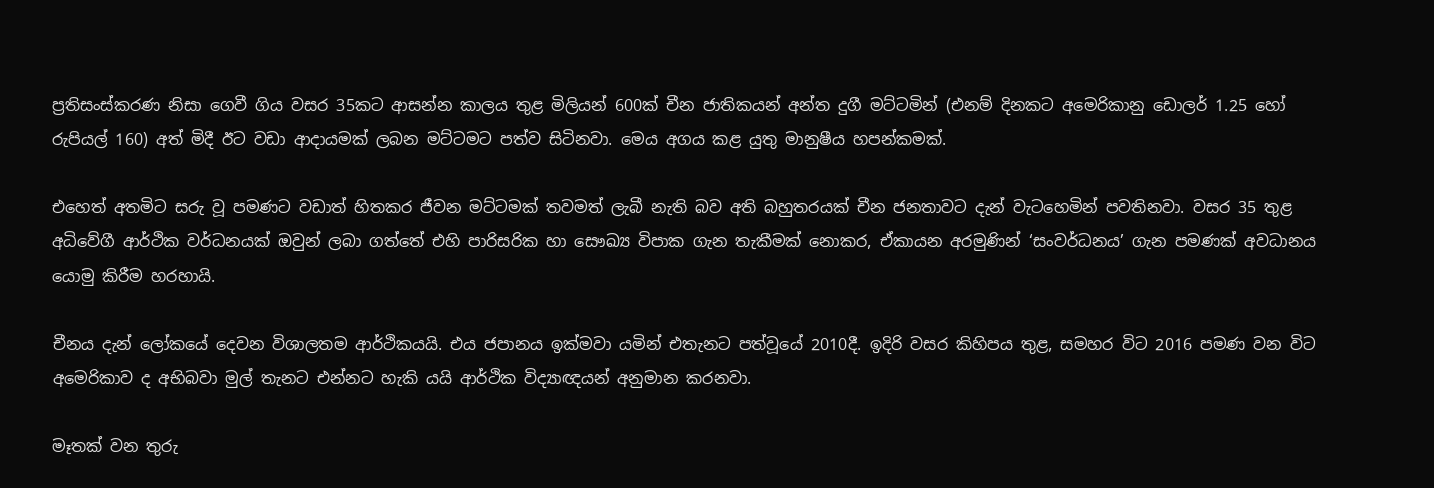ප්‍රතිසංස්කරණ නිසා ගෙවී ගිය වසර 35කට ආසන්න කාලය තුළ මිලියන් 600ක් චීන ජාතිකයන් අන්ත දුගී මට්ටමින් (එනම් දිනකට අමෙරිකානු ඩොලර් 1.25 හෝ රුපියල් 160) අත් මිදී ඊට වඩා ආදායමක් ලබන මට්ටමට පත්ව සිටිනවා. මෙය අගය කළ යුතු මානුෂීය හපන්කමක්.

එහෙත් අතමිට සරු වූ පමණට වඩාත් හිතකර ජීවන මට්ටමක් තවමත් ලැබී නැති බව අති බහුතරයක් චීන ජනතාවට දැන් වැටහෙමින් පවතිනවා. වසර 35 තුළ අධිවේගී ආර්ථික වර්ධනයක් ඔවුන් ලබා ගත්තේ එහි පාරිසරික හා සෞඛ්‍ය විපාක ගැන තැකීමක් නොකර, ඒකායන අරමුණින් ‘සංවර්ධනය’ ගැන පමණක් අවධානය යොමු කිරීම හරහායි.

චීනය දැන් ලෝකයේ දෙවන විශාලතම ආර්ථිකයයි. එය ජපානය ඉක්මවා යමින් එතැනට පත්වූයේ 2010දී. ඉදිරි වසර කිහිපය තුළ, සමහර විට 2016 පමණ වන විට අමෙරිකාව ද අභිබවා මුල් තැනට එන්නට හැකි යයි ආර්ථික විද්‍යාඥයන් අනුමාන කරනවා.

මෑතක් වන තුරු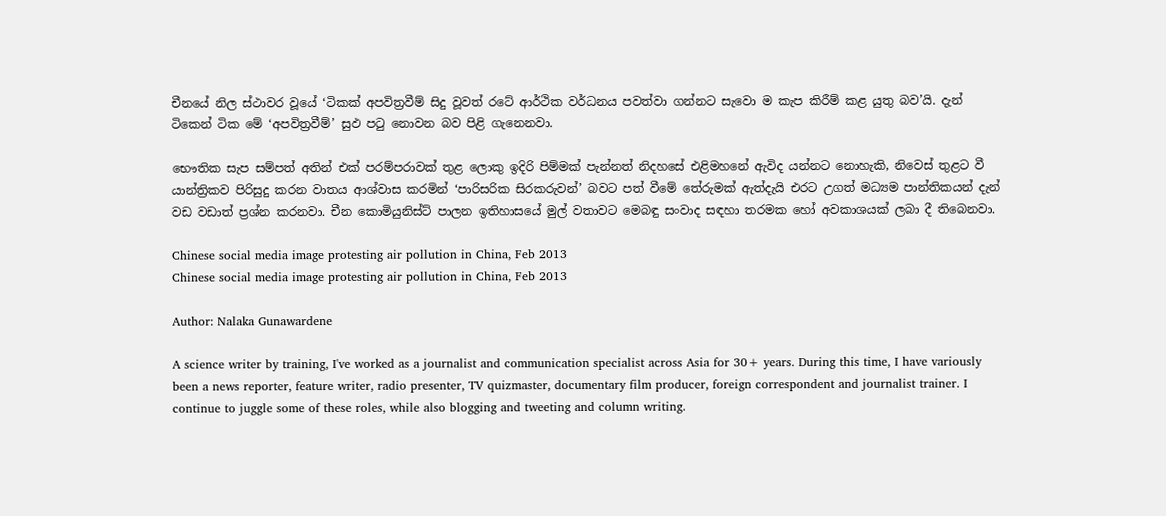චීනයේ නිල ස්ථාවර වූයේ ‘ටිකක් අපවිත්‍රවීම් සිදු වූවත් රටේ ආර්ථික වර්ධනය පවත්වා ගන්නට සැවො ම කැප කිරීම් කළ යුතු බව’යි. දැන් ටිකෙන් ටික මේ ‘අපවිත්‍රවීම්’ සුඵ පටු නොවන බව පිළි ගැනෙනවා.

භෞතික සැප සම්පත් අතින් එක් පරම්පරාවක් තුළ ලොකු ඉදිරි පිම්මක් පැන්නත් නිදහසේ එළිමහනේ ඇවිද යන්නට නොහැකි, නිවෙස් තුළට වී යාන්ත්‍රිකව පිරිසුදු කරන වාතය ආශ්වාස කරමින් ‘පාරිසරික සිරකරුවන්’ බවට පත් වීමේ තේරුමක් ඇත්දැයි එරට උගත් මධ්‍යම පාන්තිකයන් දැන් වඩ වඩාත් ප්‍රශ්න කරනවා. චීන කොමියුනිස්ට් පාලන ඉතිහාසයේ මුල් වතාවට මෙබඳු සංවාද සඳහා තරමක හෝ අවකාශයක් ලබා දී තිබෙනවා.

Chinese social media image protesting air pollution in China, Feb 2013
Chinese social media image protesting air pollution in China, Feb 2013

Author: Nalaka Gunawardene

A science writer by training, I've worked as a journalist and communication specialist across Asia for 30+ years. During this time, I have variously been a news reporter, feature writer, radio presenter, TV quizmaster, documentary film producer, foreign correspondent and journalist trainer. I continue to juggle some of these roles, while also blogging and tweeting and column writing.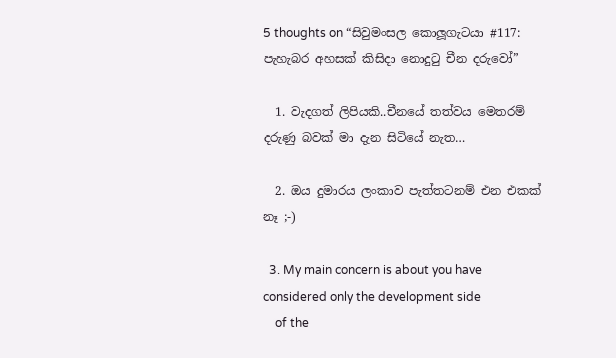5 thoughts on “සිවුමංසල කොලූගැටයා #117: පැහැබර අහසක් කිසිදා නොදුටු චීන දරුවෝ”

  1. වැදගත් ලිපියකි..චීනයේ තත්වය මෙතරම් දරුණු බවක් මා දැන සිටියේ නැත…

  2. ඔය දුමාරය ලංකාව පැත්තටනම් එන එකක් නෑ ;-)

  3. My main concern is about you have considered only the development side
    of the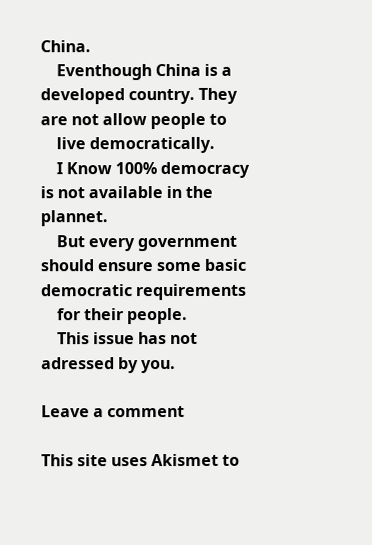China.
    Eventhough China is a developed country. They are not allow people to
    live democratically.
    I Know 100% democracy is not available in the plannet.
    But every government should ensure some basic democratic requirements
    for their people.
    This issue has not adressed by you.

Leave a comment

This site uses Akismet to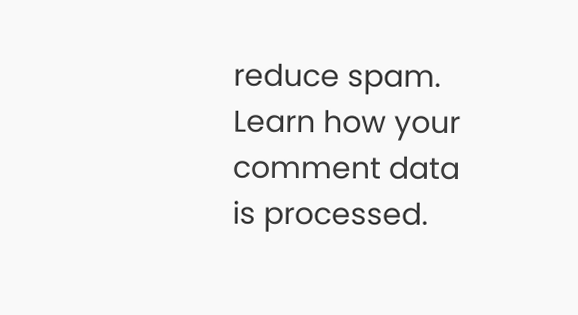reduce spam. Learn how your comment data is processed.